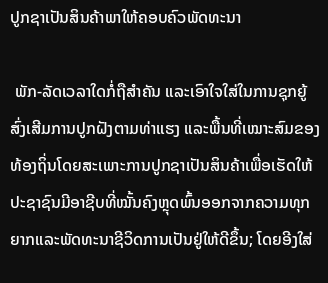ປູກຊາເປັນສິນຄ້າພາໃຫ້ຄອບຄົວພັດທະນາ

 ພັກ-ລັດເວລາໃດກໍ່ຖືສຳຄັນ ແລະເອົາໃຈໃສ່ໃນການຊຸກຍູ້ສົ່ງເສີມການປູກຝັງຕາມທ່າແຮງ ແລະພື້ນທີ່ເໝາະສົມຂອງທ້ອງຖິ່ນໂດຍສະເພາະການປູກຊາເປັນສິນຄ້າເພື່ອເຮັດໃຫ້ປະຊາຊົນມີອາຊີບທີ່ໝັ້ນຄົງຫຼຸດພົ້ນອອກຈາກຄວາມທຸກຍາກແລະພັດທະນາຊີວິດການເປັນຢູ່ໃຫ້ດີຂຶ້ນ; ໂດຍອີງໃສ່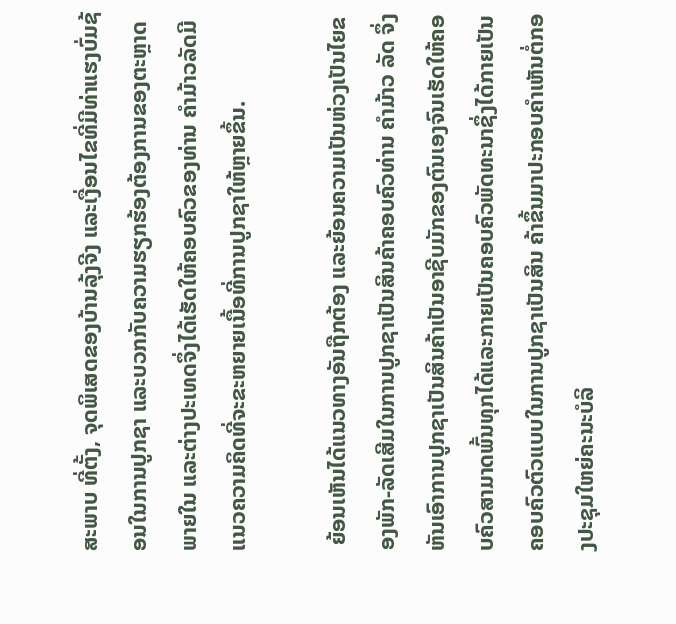ສະພາບ ທີ່ຕັ້ງ, ຈຸດພິເສດຂອງບ້ານລຸ້ງຈີງ ແລະເງື່ອນໄຂທີ່ມີທ່າແຮງບົ່ມຊ້ອນໃນການປູກຊາ ແລະບວກກັບຄວາມຮຽກຮ້ອງຕ້ອງການຂອງຕະຫຼາດພາຍໃນ ແລະຕ່າງປະເທດຈຶ່ງໄດ້ເຮັດໃຫ້ຄອບຄົວຂອງທ່ານ ຄຳມ້າວລັດມີແນວຄວາມຄິດທີ່ຈະຂະຫຍາຍເນື້ອທີ່ການປູກຊາໃຫ້ຫຼາຍຂຶ້ນ.

 ຍ້ອນເຫັນໄດ້ແນວທາງອັນຖືກຕ້ອງ ແລະຍ້ອນຄວາມເປັນຫ່ວງເປັນໄຍຂອງພັກ-ລັດເສີມໃນການປູກຊາເປັນສິນຄ້າຄອບຄົວທ່ານ ຄຳມ້າວ ລັດ ຈຶ່ງຫັນເອົາການປູກຊາເປັນສິນຄ້າເປັນອາຊີບມັກຂອງຕົນເອງຈົນເຮັດໃຫ້ຄອບຄົວສາມາດພົ້ນທຸກໄດ້ແລະກາຍເປັນຄອບຄົວພັດທະນາຊຶ່ງໄດ້ກາຍເປັນຄອບຄົວຕົວແບບໃນການປູກຊາເປັນສິນ ຄ້າຂຶ້ນມາປະກອບຄຳເຫັນຕໍ່ກອງປະຊຸມໃຫຍ່ຄະນະບໍລິ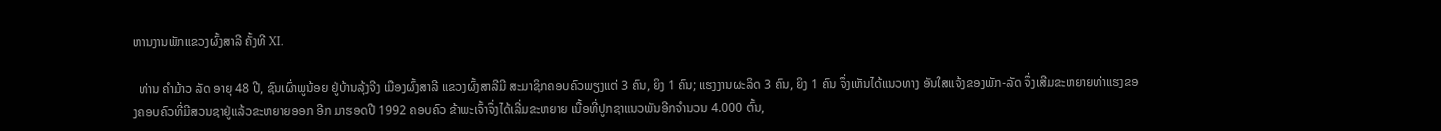ຫານງານພັກແຂວງຜົ້ງສາລີ ຄັ້ງທີ XI.

  ທ່ານ ຄໍາມ້າວ ລັດ ອາຍຸ 48 ປີ, ຊົນເຜົ່າພູນ້ອຍ ຢູ່ບ້ານລຸ້ງຈີງ ເມືອງຜົ້ງສາລີ ແຂວງຜົ້ງສາລີມີ ສະມາຊິກຄອບຄົວພຽງແຕ່ 3 ຄົນ, ຍິງ 1 ຄົນ; ແຮງງານຜະລິດ 3 ຄົນ, ຍິງ 1 ຄົນ ຈຶ່ງເຫັນໄດ້ແນວທາງ ອັນໃສແຈ້ງຂອງພັກ-ລັດ ຈຶ່ງເສີມຂະຫຍາຍທ່າແຮງຂອງຄອບຄົວທີ່ມີສວນຊາຢູ່ແລ້ວຂະຫຍາຍອອກ ອີກ ມາຮອດປີ 1992 ຄອບຄົວ ຂ້າພະເຈົ້າຈຶ່ງໄດ້ເລີ່ມຂະຫຍາຍ ເນື້ອທີ່ປູກຊາແນວພັນອີກຈໍານວນ 4.000 ຕົ້ນ,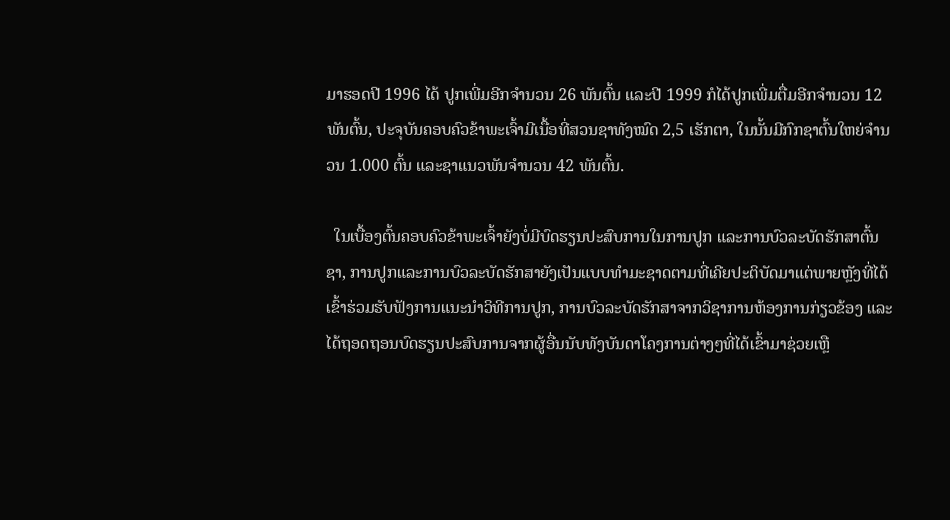ມາຮອດປີ 1996 ໄດ້ ປູກເພີ່ມອີກຈໍານວນ 26 ພັນຕົ້ນ ແລະປີ 1999 ກໍໄດ້ປູກເພີ່ມຕື່ມອີກຈໍານວນ 12 ພັນຕົ້ນ, ປະຈຸບັນຄອບຄົວຂ້າພະເຈົ້າມີເນື້ອທີ່ສວນຊາທັງໝົດ 2,5 ເຮັກຕາ, ໃນນັ້ນມີກົກຊາຕົ້ນໃຫຍ່ຈໍານວນ 1.000 ຕົ້ນ ແລະຊາແນວພັນຈໍານວນ 42 ພັນຕົ້ນ.

  ໃນເບື້ອງຕົ້ນຄອບຄົວຂ້າພະເຈົ້າຍັງບໍ່ມີບົດຮຽນປະສົບການໃນການປູກ ແລະການບົວລະບັດຮັກສາຕົ້ນຊາ, ການປູກແລະການບົວລະບັດຮັກສາຍັງເປັນແບບທຳມະຊາດຕາມທີ່ເຄີຍປະຕິບັດມາແຕ່ພາຍຫຼັງທີ່ໄດ້ເຂົ້າຮ່ວມຮັບຟັງການແນະນໍາວິທີການປູກ, ການບົວລະບັດຮັກສາຈາກວິຊາການຫ້ອງການກ່ຽວຂ້ອງ ແລະໄດ້ຖອດຖອນບົດຮຽນປະສົບການຈາກຜູ້ອື່ນນັບທັງບັນດາໂຄງການຕ່າງໆທີ່ໄດ້ເຂົ້າມາຊ່ວຍເຫຼື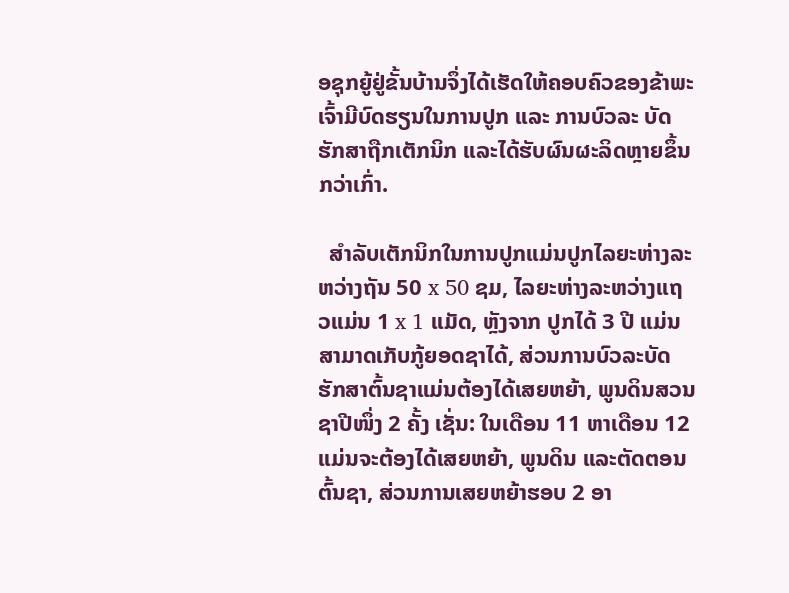ອຊຸກຍູ້ຢູ່ຂັ້ນບ້ານຈຶ່ງໄດ້ເຮັດໃຫ້ຄອບຄົວຂອງຂ້າພະເຈົ້າມີບົດຮຽນໃນການປູກ ແລະ ການບົວລະ ບັດຮັກສາຖືກເຕັກນິກ ແລະໄດ້ຮັບຜົນຜະລິດຫຼາຍຂຶ້ນກວ່າເກົ່າ.

  ສຳລັບເຕັກນິກໃນການປູກແມ່ນປູກໄລຍະຫ່າງລະຫວ່າງຖັນ 50 x 50 ຊມ, ໄລຍະຫ່າງລະຫວ່າງແຖວແມ່ນ 1 x 1 ແມັດ, ຫຼັງຈາກ ປູກໄດ້ 3 ປີ ແມ່ນສາມາດເກັບກູ້ຍອດຊາໄດ້, ສ່ວນການບົວລະບັດຮັກສາຕົ້ນຊາແມ່ນຕ້ອງໄດ້ເສຍຫຍ້າ, ພູນດິນສວນຊາປີໜຶ່ງ 2 ຄັ້ງ ເຊັ່ນ: ໃນເດືອນ 11 ຫາເດືອນ 12 ແມ່ນຈະຕ້ອງໄດ້ເສຍຫຍ້າ, ພູນດິນ ແລະຕັດຕອນຕົ້ນຊາ, ສ່ວນການເສຍຫຍ້າຮອບ 2 ອາ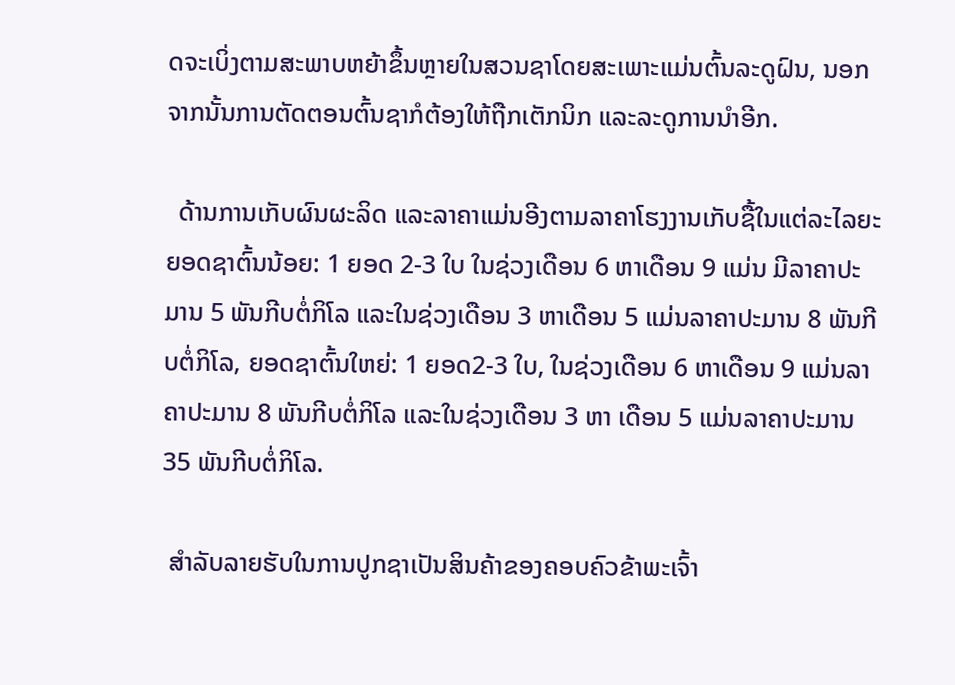ດຈະເບິ່ງຕາມສະພາບຫຍ້າຂຶ້ນຫຼາຍໃນສວນຊາໂດຍສະເພາະແມ່ນຕົ້ນລະດູຝົນ, ນອກຈາກນັ້ນການຕັດຕອນຕົ້ນຊາກໍຕ້ອງໃຫ້ຖືກເຕັກນິກ ແລະລະດູການນຳອີກ.

  ດ້ານການເກັບຜົນຜະລິດ ແລະລາຄາແມ່ນອີງຕາມລາຄາໂຮງງານເກັບຊື້ໃນແຕ່ລະໄລຍະຍອດຊາຕົ້ນນ້ອຍ: 1 ຍອດ 2-3 ໃບ ໃນຊ່ວງເດືອນ 6 ຫາເດືອນ 9 ແມ່ນ ມີລາຄາປະມານ 5 ພັນກີບຕໍ່ກິໂລ ແລະໃນຊ່ວງເດືອນ 3 ຫາເດືອນ 5 ແມ່ນລາຄາປະມານ 8 ພັນກີບຕໍ່ກິໂລ, ຍອດຊາຕົ້ນໃຫຍ່: 1 ຍອດ2-3 ໃບ, ໃນຊ່ວງເດືອນ 6 ຫາເດືອນ 9 ແມ່ນລາຄາປະມານ 8 ພັນກີບຕໍ່ກິໂລ ແລະໃນຊ່ວງເດືອນ 3 ຫາ ເດືອນ 5 ແມ່ນລາຄາປະມານ 35 ພັນກີບຕໍ່ກິໂລ.

 ສຳລັບລາຍຮັບໃນການປູກຊາເປັນສິນຄ້າຂອງຄອບຄົວຂ້າພະເຈົ້າ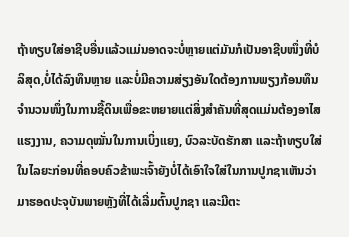ຖ້າທຽບໃສ່ອາຊີບອື່ນແລ້ວແມ່ນອາດຈະບໍ່ຫຼາຍແຕ່ມັນກໍເປັນອາຊີບໜຶ່ງທີ່ບໍລິສຸດ,ບໍ່ໄດ້ລົງທຶນຫຼາຍ ແລະບໍ່ມີຄວາມສ່ຽງອັນໃດຕ້ອງການພຽງກ້ອນທຶນຈຳນວນໜຶ່ງໃນການຊື້ດິນເພື່ອຂະຫຍາຍແຕ່ສິ່ງສຳຄັນທີ່ສຸດແມ່ນຕ້ອງອາໄສແຮງງານ, ຄວາມດຸໝັ່ນໃນການເບິ່ງແຍງ, ບົວລະບັດຮັກສາ ແລະຖ້າທຽບໃສ່ໃນໄລຍະກ່ອນທີ່ຄອບຄົວຂ້າພະເຈົ້າຍັງບໍ່ໄດ້ເອົາໃຈໃສ່ໃນການປູກຊາເຫັນວ່າມາຮອດປະຈຸບັນພາຍຫຼັງທີ່ໄດ້ເລີ່ມຕົ້ນປູກຊາ ແລະມີຕະ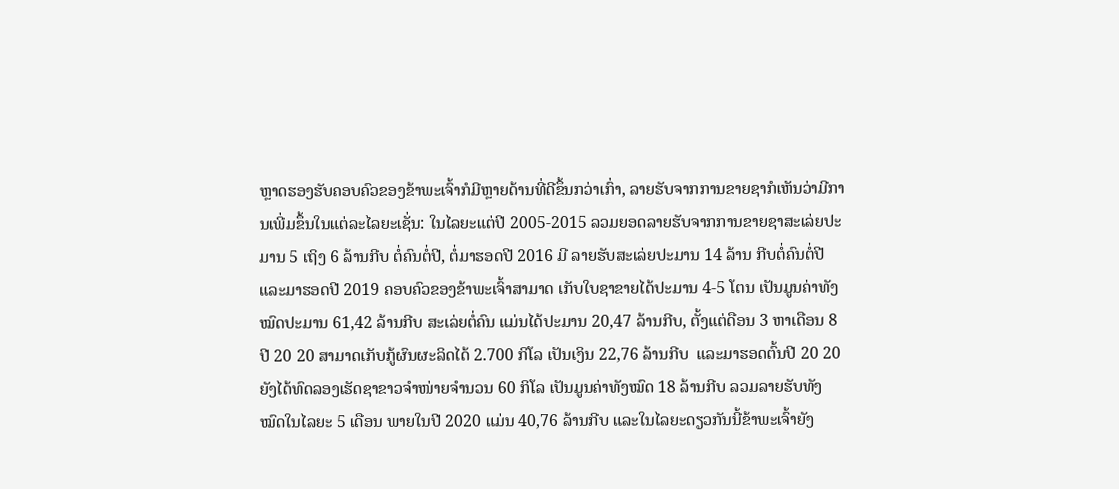ຫຼາດຮອງຮັບຄອບຄົວຂອງຂ້າພະເຈົ້າກໍມີຫຼາຍດ້ານທີ່ດີຂຶ້ນກວ່າເກົ່າ, ລາຍຮັບຈາກການຂາຍຊາກໍເຫັນວ່າມີການເພີ່ມຂຶ້ນໃນແຕ່ລະໄລຍະເຊັ່ນ: ໃນໄລຍະແຕ່ປີ 2005-2015 ລວມຍອດລາຍຮັບຈາກການຂາຍຊາສະເລ່ຍປະມານ 5 ເຖິງ 6 ລ້ານກີບ ຕໍ່ຄົນຕໍ່ປີ, ຕໍ່ມາຮອດປີ 2016 ມີ ລາຍຮັບສະເລ່ຍປະມານ 14 ລ້ານ ກີບຕໍ່ຄົນຕໍ່ປີ ແລະມາຮອດປີ 2019 ຄອບຄົວຂອງຂ້າພະເຈົ້າສາມາດ ເກັບໃບຊາຂາຍໄດ້ປະມານ 4-5 ໂຕນ ເປັນມູນຄ່າທັງໝົດປະມານ 61,42 ລ້ານກີບ ສະເລ່ຍຕໍ່ຄົນ ແມ່ນໄດ້ປະມານ 20,47 ລ້ານກີບ, ຕັ້ງແຕ່ດືອນ 3 ຫາເດືອນ 8 ປີ 20 20 ສາມາດເກັບກູ້ຜົນຜະລິດໄດ້ 2.700 ກິໂລ ເປັນເງິນ 22,76 ລ້ານກີບ  ແລະມາຮອດຕົ້ນປີ 20 20 ຍັງໄດ້ທົດລອງເຮັດຊາຂາວຈຳໜ່າຍຈໍານວນ 60 ກິໂລ ເປັນມູນຄ່າທັງໝົດ 18 ລ້ານກີບ ລວມລາຍຮັບທັງໝົດໃນໄລຍະ 5 ເດືອນ ພາຍໃນປີ 2020 ແມ່ນ 40,76 ລ້ານກີບ ແລະໃນໄລຍະດຽວກັນນີ້ຂ້າພະເຈົ້າຍັງ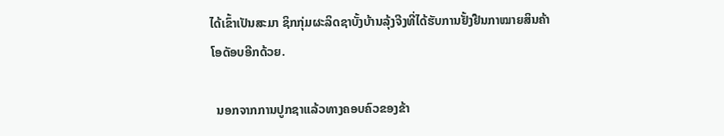ໄດ້ເຂົ້າເປັນສະມາ ຊິກກຸ່ມຜະລິດຊາບັ້ງບ້ານລຸ້ງຈີງທີ່ໄດ້ຮັບການຢັ້ງຢືນກາໝາຍສິນຄ້າໂອດັອບອີກດ້ວຍ.

  ນອກຈາກການປູກຊາແລ້ວທາງຄອບຄົວຂອງຂ້າ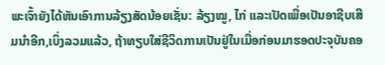ພະເຈົ້າຍັງໄດ້ຫັນເອົາການລ້ຽງສັດນ້ອຍເຊັ່ນ: ລ້ຽງໝູ, ໄກ່ ແລະເປັດເພື່ອເປັນອາຊີບເສີມນຳອີກ,ເບິ່ງລວມແລ້ວ, ຖ້າທຽບໃສ່ຊີວິດການເປັນຢູ່ໃນເມື່ອກ່ອນມາຮອດປະຈຸບັນຄອ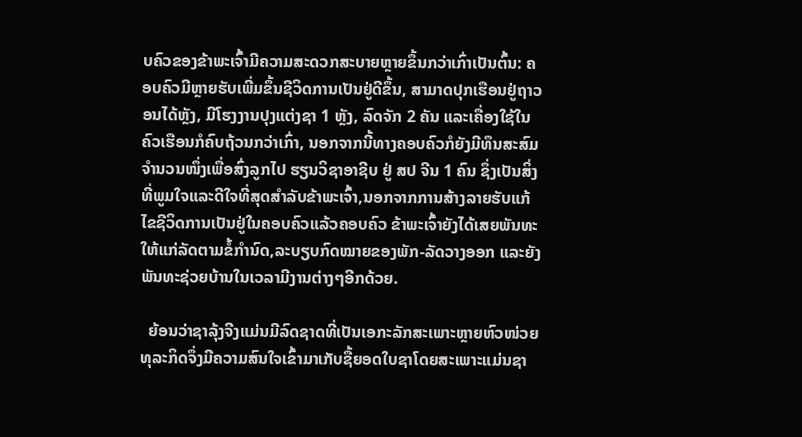ບຄົວຂອງຂ້າພະເຈົ້າມີຄວາມສະດວກສະບາຍຫຼາຍຂຶ້ນກວ່າເກົ່າເປັນຕົ້ນ: ຄອບຄົວມີຫຼາຍຮັບເພີ່ມຂຶ້ນຊີວິດການເປັນຢູ່ດີຂຶ້ນ, ສາມາດປຸກເຮືອນຢູ່ຖາວອນໄດ້ຫຼັງ, ມີໂຮງງານປຸງແຕ່ງຊາ 1 ຫຼັງ, ລົດຈັກ 2 ຄັນ ແລະເຄື່ອງໃຊ້ໃນຄົວເຮືອນກໍຄົບຖ້ວນກວ່າເກົ່າ, ນອກຈາກນີ້ທາງຄອບຄົວກໍຍັງມີທຶນສະສົມຈຳນວນໜຶ່ງເພື່ອສົ່ງລູກໄປ ຮຽນວິຊາອາຊີບ ຢູ່ ສປ ຈີນ 1 ຄົນ ຊຶ່ງເປັນສິ່ງທີ່ພູມໃຈແລະດີໃຈທີ່ສຸດສຳລັບຂ້າພະເຈົ້າ,ນອກຈາກການສ້າງລາຍຮັບແກ້ໄຂຊີວິດການເປັນຢູ່ໃນຄອບຄົວແລ້ວຄອບຄົວ ຂ້າພະເຈົ້າຍັງໄດ້ເສຍພັນທະໃຫ້ແກ່ລັດຕາມຂໍ້ກຳນົດ,ລະບຽບກົດໝາຍຂອງພັກ-ລັດວາງອອກ ແລະຍັງພັນທະຊ່ວຍບ້ານໃນເວລາມີງານຕ່າງໆອີກດ້ວຍ.

  ຍ້ອນວ່າຊາລຸ້ງຈີງແມ່ນມີລົດຊາດທີ່ເປັນເອກະລັກສະເພາະຫຼາຍຫົວໜ່ວຍທຸລະກິດຈຶ່ງມີຄວາມສົນໃຈເຂົ້າມາເກັບຊື້ຍອດໃບຊາໂດຍສະເພາະແມ່ນຊາ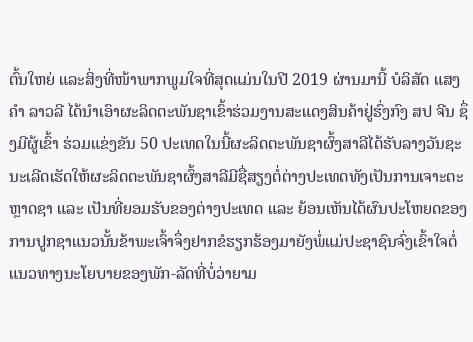ຕົ້ນໃຫຍ່ ແລະສິ່ງທີ່ໜ້າພາກພູມໃຈທີ່ສຸດແມ່ນໃນປີ 2019 ຜ່ານມານີ້ ບໍລິສັດ ແສງຄໍາ ລາວລີ ໄດ້ນໍາເອົາຜະລິດຕະພັນຊາເຂົ້າຮ່ວມງານສະແດງສິນຄ້າຢູ່ຮົ່ງກົງ ສປ ຈີນ ຊຶ່ງມີຜູ້ເຂົ້າ ຮ່ວມແຂ່ງຂັນ 50 ປະເທດໃນນີ້ຜະລິດຕະພັນຊາຜົ້ງສາລີໄດ້ຮັບລາງວັນຊະນະເລີດເຮັດໃຫ້ຜະລິດຕະພັນຊາຜົ້ງສາລີມີຊື່ສຽງຕໍ່ຕ່າງປະເທດທັງເປັນການເຈາະຕະຫຼາດຊາ ແລະ ເປັນທີ່ຍອມຮັບຂອງຕ່າງປະເທດ ແລະ ຍ້ອນເຫັນໄດ້ຜົນປະໂຫຍດຂອງການປູກຊາແນວນັ້ນຂ້າພະເຈົ້າຈຶ່ງຢາກຂໍຮຽກຮ້ອງມາຍັງພໍ່ແມ່ປະຊາຊົນຈົ່ງເຂົ້າໃຈຕໍ່ແນວທາງນະໂຍບາຍຂອງພັກ-ລັດທີ່ບໍ່ວ່າຍາມ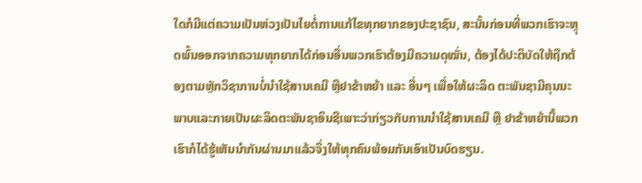ໃດກໍມີແຕ່ຄວາມເປັນຫ່ວງເປັນໄຍຕໍ່ການແກ້ໄຂທຸກຍາກຂອງປະຊາຊົນ, ສະນັ້ນກ່ອນທີ່ພວກເຮົາຈະຫຼຸດພົ້ນອອກຈາກຄວາມທຸກຍາກໄດ້ກ່ອນອື່ນພວກເຮົາຕ້ອງມີຄວາມດຸໝັ່ນ, ຕ້ອງໄດ້ປະຕິບັດໃຫ້ຖືກຕ້ອງຕາມຫຼັກວິຊາການບໍ່ນໍາໃຊ້ສານເຄມີ ຫຼືຢາຂ້າຫຍ້າ ແລະ ອື່ນໆ ເພື່ອໃຫ້ຜະລິດ ຕະພັນຊາມີຄຸນນະພາບແລະກາຍເປັນຜະລິດຕະພັນຊາອິນຊີເພາະວ່າກ່ຽວກັບການນຳໃຊ້ສານເຄມີ ຫຼື ຢາຂ້າຫຍ້ານີ້ພວກເຮົາກໍໄດ້ຮູ້ເຫັນນຳກັນຜ່ານມາແລ້ວຈຶ່ງໃຫ້ທຸກຄົນພ້ອມກັນເອົາເປັນບົດຮຽນ.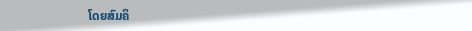ໂດຍສົມຄິ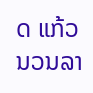ດ ແກ້ວນວນລາ